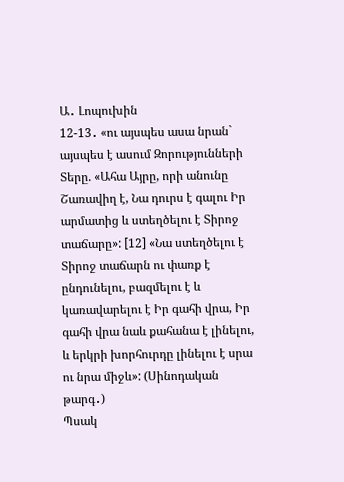Ա․ Լոպուխին
12-13․ «ու այսպես ասա նրան` այսպես է ասում Զորությունների Տերը. «Ահա Այրը, որի անունը Շառավիղ է, Նա դուրս է գալու Իր արմատից և ստեղծելու է Տիրոջ տաճարը»: [12] «Նա ստեղծելու է Տիրոջ տաճարն ու փառք է ընդունելու, բազմելու է և կառավարելու է Իր գահի վրա, Իր գահի վրա նաև քահանա է լինելու, և երկրի խորհուրդը լինելու է սրա ու նրա միջև»: (Սինոդական թարգ․)
Պսակ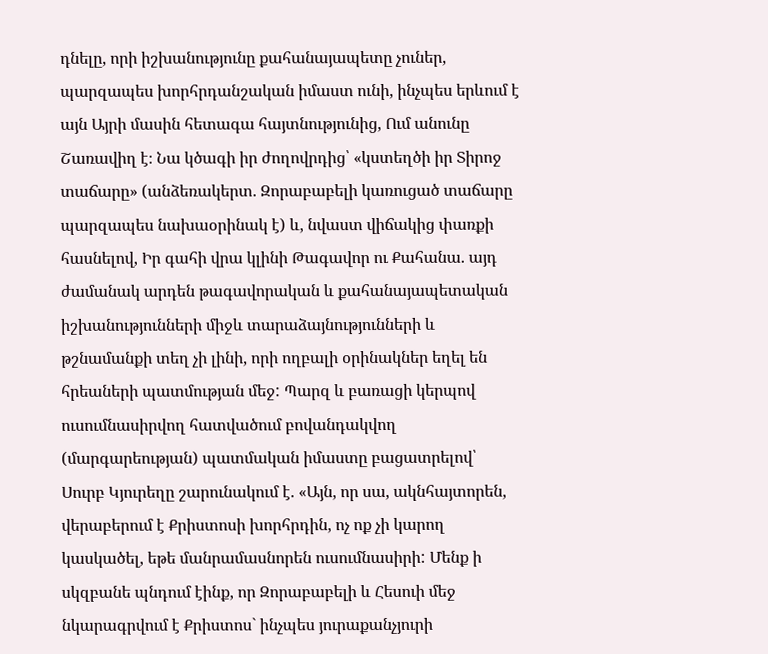դնելը, որի իշխանությունը քահանայապետը չուներ, պարզապես խորհրդանշական իմաստ ունի, ինչպես երևում է այն Այրի մասին հետագա հայտնությունից, Ում անունը Շառավիղ է։ Նա կծագի իր ժողովրդից՝ «կստեղծի իր Տիրոջ տաճարը» (անձեռակերտ. Զորաբաբելի կառուցած տաճարը պարզապես նախաօրինակ է) և, նվաստ վիճակից փառքի հասնելով, Իր գահի վրա կլինի Թագավոր ու Քահանա. այդ ժամանակ արդեն թագավորական և քահանայապետական իշխանությունների միջև տարաձայնությունների և թշնամանքի տեղ չի լինի, որի ողբալի օրինակներ եղել են հրեաների պատմության մեջ: Պարզ և բառացի կերպով ուսումնասիրվող հատվածում բովանդակվող (մարգարեության) պատմական իմաստը բացատրելով՝ Սուրբ Կյուրեղը շարունակում է. «Այն, որ սա, ակնհայտորեն, վերաբերում է Քրիստոսի խորհրդին, ոչ ոք չի կարող կասկածել, եթե մանրամասնորեն ուսումնասիրի: Մենք ի սկզբանե պնդում էինք, որ Զորաբաբելի և Հեսուի մեջ նկարագրվում է Քրիստոս` ինչպես յուրաքանչյուրի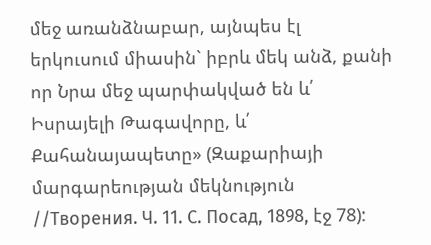մեջ առանձնաբար, այնպես էլ երկուսում միասին` իբրև մեկ անձ, քանի որ Նրա մեջ պարփակված են և՛ Իսրայելի Թագավորը, և՛ Քահանայապետը» (Զաքարիայի մարգարեության մեկնություն //Творения. Ч. 11. С. Посад, 1898, էջ 78):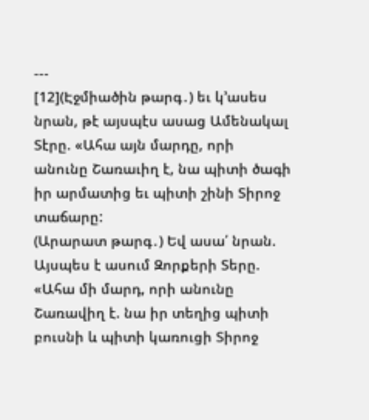---
[12](Էջմիածին թարգ․) եւ կ՚ասես նրան, թէ այսպէս ասաց Ամենակալ Տէրը. «Ահա այն մարդը, որի անունը Շառաւիղ է, նա պիտի ծագի իր արմատից եւ պիտի շինի Տիրոջ տաճարը:
(Արարատ թարգ․) Եվ ասա՛ նրան. Այսպես է ասում Զորքերի Տերը. «Ահա մի մարդ, որի անունը Շառավիղ է. նա իր տեղից պիտի բուսնի և պիտի կառուցի Տիրոջ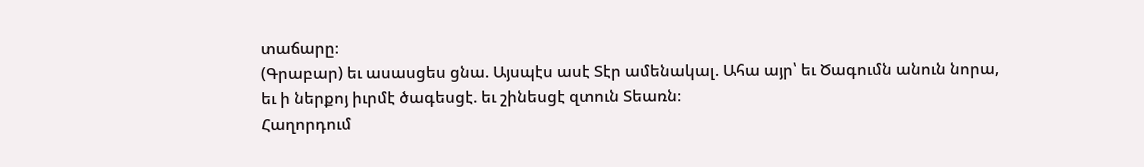տաճարը։
(Գրաբար) եւ ասասցես ցնա. Այսպէս ասէ Տէր ամենակալ. Ահա այր՝ եւ Ծագումն անուն նորա, եւ ի ներքոյ իւրմէ ծագեսցէ. եւ շինեսցէ զտուն Տեառն։
Հաղորդում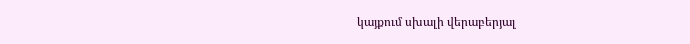կայքում սխալի վերաբերյալ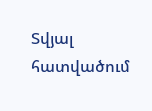Տվյալ հատվածում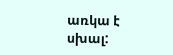առկա է սխալ: